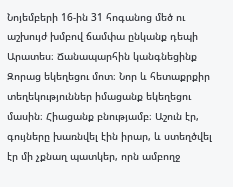Նոյեմբերի 16-ին 31 հոգանոց մեծ ու աշխույժ խմբով ճամփա ընկանք դեպի Արատես։ Ճանապարհին կանգնեցինք Զորաց եկեղեցու մոտ։ Նոր և հետաքրքիր տեղեկություններ իմացանք եկեղեցու մասին։ Հիացանք բնությամբ։ Աշուն էր, գույները խառնվել էին իրար, և ստեղծվել էր մի չքնաղ պատկեր, որն ամբողջ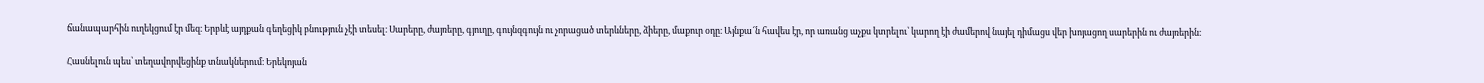ճանապարհին ուղեկցում էր մեզ։ Երբևէ այդքան գեղեցիկ բնություն չէի տեսել։ Սարերը, ժայռերը, գյուղը, գույնզգույն ու չորացած տերևները, ձիերը, մաքուր օդը։ Այնքա՜ն հավես էր, որ առանց աչքս կտրելու՝ կարող էի ժամերով նայել դիմացս վեր խոյացող սարերին ու ժայռերին։

Հասնելուն պես՝ տեղավորվեցինք տնակներում։ Երեկոյան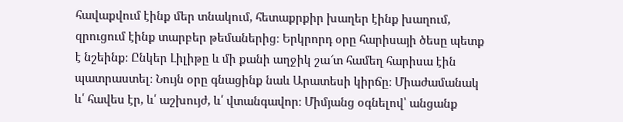հավաքվում էինք մեր տնակում, հետաքրքիր խաղեր էինք խաղում, զրուցում էինք տարբեր թեմաներից։ Երկրորդ օրը հարիսայի ծեսը պետք է նշեինք։ Ընկեր Լիլիթը և մի քանի աղջիկ շա՜տ համեղ հարիսա էին պատրաստել։ Նույն օրը գնացինք նաև Արատեսի կիրճը։ Միաժամանակ և՛ հավես էր, և՛ աշխույժ, և՛ վտանգավոր։ Միմյանց օգնելով՝ անցանք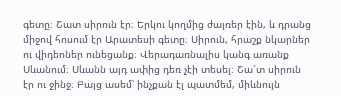գետը։ Շատ սիրուն էր։ Երկու կողմից ժայռեր էին, և դրանց միջով հոսում էր Արատեսի գետը։ Սիրուն, հրաշք նկարներ ու վիդեոներ ունեցանք։ Վերադառնալիս կանգ առանք Սևանում։ Սևանն այդ ափից դեռ չէի տեսել։ Շա՜տ սիրուն էր ու ջինջ։ Բայց ասեմ՝ ինչքան էլ պատմեմ, միևնույն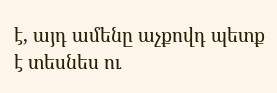է, այդ ամենը աչքովդ պետք է տեսնես ու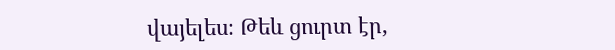վայելես։ Թեև ցուրտ էր,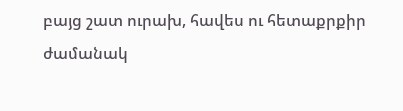բայց շատ ուրախ, հավես ու հետաքրքիր ժամանակ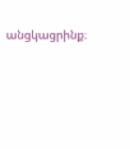անցկացրինք։